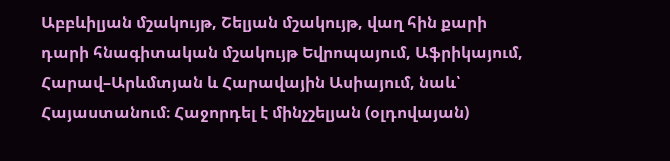Աբբևիլյան մշակույթ, Շելյան մշակույթ, վաղ հին քարի դարի հնագիտական մշակույթ Եվրոպայում, Աֆրիկայում, Հարավ–Արևմտյան և Հարավային Ասիայում, նաև՝ Հայաստանում։ Հաջորդել է մինչշելյան (օլդովայան)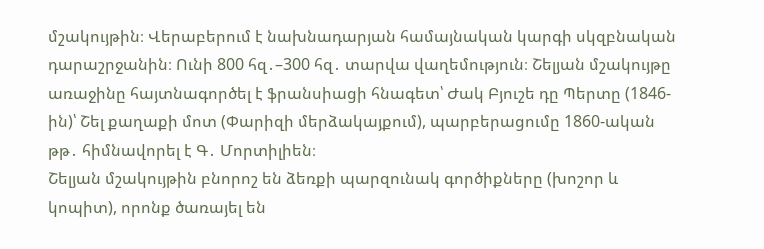մշակույթին։ Վերաբերում է նախնադարյան համայնական կարգի սկզբնական դարաշրջանին։ Ունի 800 հզ․–300 հզ․ տարվա վաղեմություն։ Շելյան մշակույթը առաջինը հայտնագործել է ֆրանսիացի հնագետ՝ Ժակ Բյուշե դը Պերտը (1846-ին)՝ Շել քաղաքի մոտ (Փարիզի մերձակայքում), պարբերացումը 1860-ական թթ․ հիմնավորել է Գ․ Մորտիլիեն։
Շելյան մշակույթին բնորոշ են ձեռքի պարզունակ գործիքները (խոշոր և կոպիտ), որոնք ծառայել են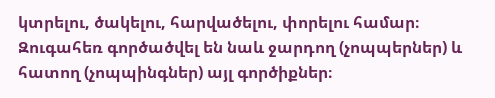կտրելու, ծակելու, հարվածելու, փորելու համար։ Զուգահեռ գործածվել են նաև ջարդող (չոպպերներ) և հատող (չոպպինգներ) այլ գործիքներ։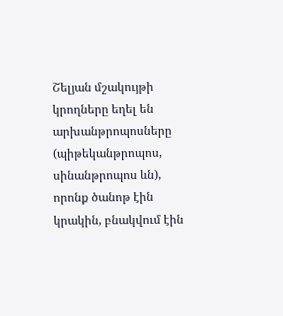Շելյան մշակույթի կրողները եղել են արխանթրոպոսները (պիթեկանթրոպոս, սինանթրոպոս ևն), որոնք ծանոթ էին կրակին, բնակվում էին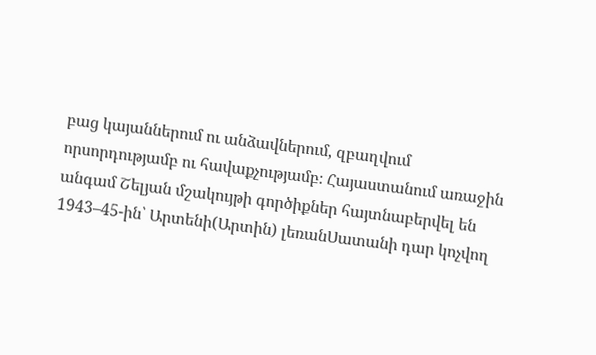բաց կայաններում ու անձավներում, զբաղվում որսորդությամբ ու հավաքչությամբ։ Հայաստանում առաջին անգամ Շելյան մշակույթի գործիքներ հայտնաբերվել են 1943–45-ին՝ Արտենի(Արտին) լեռանՍատանի դար կոչվող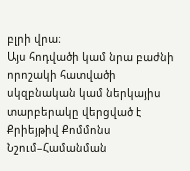բլրի վրա։
Այս հոդվածի կամ նրա բաժնի որոշակի հատվածի սկզբնական կամ ներկայիս տարբերակը վերցված է Քրիեյթիվ Քոմմոնս Նշում–Համանման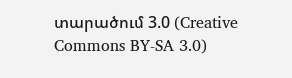տարածում 3.0 (Creative Commons BY-SA 3.0)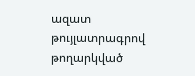ազատ թույլատրագրով թողարկված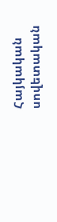Հայկական սովետական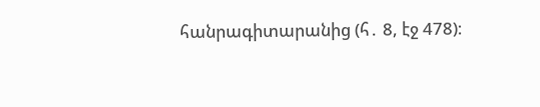հանրագիտարանից (հ․ 8, էջ 478)։